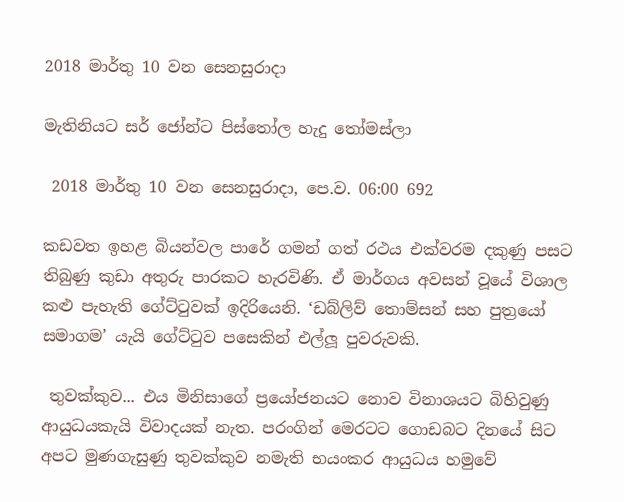2018 මාර්තු 10 වන සෙනසුරාදා

මැතිනියට සර් ජෝන්ට පිස්තෝල හැදු තෝමස්ලා

 2018 මාර්තු 10 වන සෙනසුරාදා, පෙ.ව. 06:00 692

කඩවත ඉහළ බියන්වල පාරේ ගමන් ගත් රථය එක්වරම දකුණු පසට තිබුණු කුඩා අතුරු පාරකට හැරවිණි. ඒ මාර්ගය අවසන් වූයේ විශාල කළු පැහැති ගේට්ටුවක් ඉදිරියෙනි. ‘ඩබ්ලිව් තොම්සන් සහ පුත්‍රයෝ සමාගම’ යැයි ගේට්ටුව පසෙකින් එල්ලූ පුවරුවකි.

 තුවක්කුව... එය මිනිසාගේ ප්‍රයෝජනයට නොව විනාශයට බිහිවුණු ආයුධයකැයි විවාදයක් නැත. පරංගින් මෙරටට ගොඩබට දිනයේ සිට අපට මුණගැසුණු තුවක්කුව නමැති භයංකර ආයුධය හමුවේ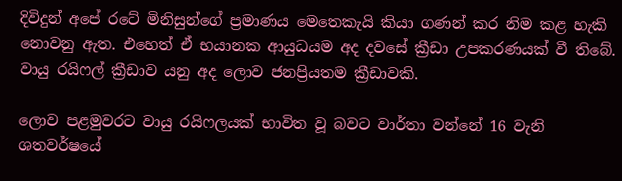දිවිදුන් අපේ රටේ මිනිසුන්ගේ ප්‍රමාණය මෙතෙකැයි කියා ගණන් කර නිම කළ හැකි නොවනු ඇත. එහෙත් ඒ භයානක ආයුධයම අද දවසේ ක්‍රීඩා උපකරණයක් වී තිබේ. වායු රයිෆල් ක්‍රීඩාව යනු අද ලොව ජනප්‍රියතම ක්‍රීඩාවකි.

ලොව පළමුවරට වායු රයිෆලයක් භාවිත වූ බවට වාර්තා වන්නේ 16 වැනි ශතවර්ෂයේ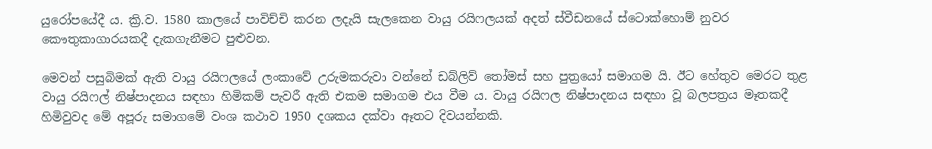යුරෝපයේදී ය. ක්‍රි.ව. 1580 කාලයේ පාවිච්චි කරන ලදැයි සැලකෙන වායු රයිෆලයක් අදත් ස්වීඩනයේ ස්ටොක්හොම් නුවර කෞතුකාගාරයකදී දැකගැනීමට පුළුවන.

මෙවන් පසුබිමක් ඇති වායු රයිෆලයේ ලංකාවේ උරුමකරුවා වන්නේ ඩබ්ලිව් තෝමස් සහ පුත්‍රයෝ සමාගම යි. ඊට හේතුව මෙරට තුළ වායු රයිෆල් නිෂ්පාදනය සඳහා හිමිකම් පැවරී ඇති එකම සමාගම එය වීම ය. වායු රයිෆල නිෂ්පාදනය සඳහා වූ බලපත්‍රය මෑතකදී හිමිවුවද මේ අපූරු සමාගමේ වංශ කථාව 1950 දශකය දක්වා ඈතට දිවයන්නකි.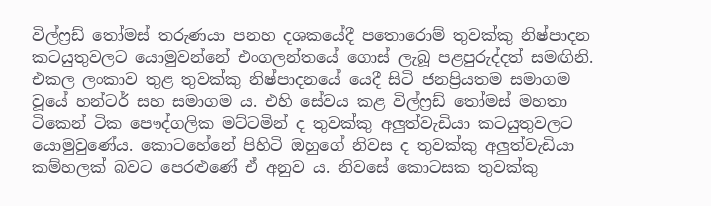විල්ෆ්‍රඩ් තෝමස් තරුණයා පනහ දශකයේදී පතොරොම් තුවක්කු නිෂ්පාදන කටයුතුවලට යොමුවන්නේ එංගලන්තයේ ගොස් ලැබූ පළපුරුද්දත් සමඟිනි. එකල ලංකාව තුළ තුවක්කු නිෂ්පාදනයේ යෙදී සිටි ජනප්‍රියතම සමාගම වූයේ හන්ටර් සහ සමාගම ය. එහි සේවය කළ විල්ෆ්‍රඩ් තෝමස් මහතා ටිකෙන් ටික පෞද්ගලික මට්ටමින් ද තුවක්කු අලුත්වැඩියා කටයුතුවලට යොමුවුණේය. කොටහේනේ පිහිටි ඔහුගේ නිවස ද තුවක්කු අලුත්වැඩියා කම්හලක් බවට පෙරළුණේ ඒ අනුව ය. නිවසේ කොටසක තුවක්කු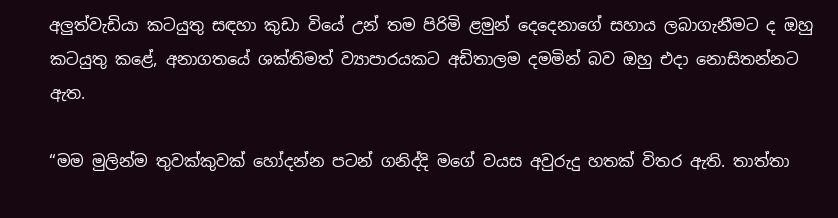අලුත්වැඩියා කටයුතු සඳහා කුඩා වියේ උන් තම පිරිමි ළමුන් දෙදෙනාගේ සහාය ලබාගැනීමට ද ඔහු කටයුතු කළේ, අනාගතයේ ශක්තිමත් ව්‍යාපාරයකට අඩිතාලම දමමින් බව ඔහු එදා නොසිතන්නට ඇත.

“මම මුලින්ම තුවක්කුවක් හෝදන්න පටන් ගනිද්දි මගේ වයස අවුරුදු හතක් විතර ඇති. තාත්තා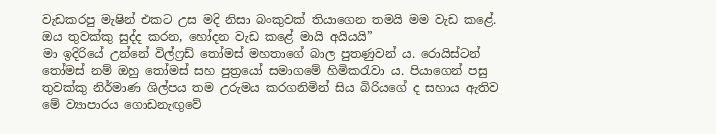වැඩකරපු මැෂින් එකට උස මදි නිසා බංකුවක් තියාගෙන තමයි මම වැඩ කළේ. ඔය තුවක්කු සුද්ද කරන, හෝදන වැඩ කළේ මායි අයියයි”
මා ඉදිරියේ උන්නේ විල්ෆ්‍රඩ් තෝමස් මහතාගේ බාල පුතණුවන් ය. රොයිස්ටන් තෝමස් නම් ඔහු තෝමස් සහ පුත්‍රයෝ සමාගමේ හිමිකරැවා ය. පියාගෙන් පසු තුවක්කු නිර්මාණ ශිල්පය තම උරුමය කරගනිමින් සිය බිරියගේ ද සහාය ඇතිව මේ ව්‍යාපාරය ගොඩනැඟුවේ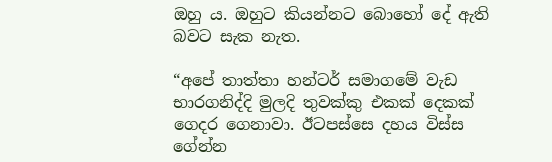ඔහු ය. ඔහුට කියන්නට බොහෝ දේ ඇති බවට සැක නැත.

“අපේ තාත්තා හන්ටර් සමාගමේ වැඩ භාරගනිද්දි මුලදි තුවක්කු එකක් දෙකක් ගෙදර ගෙනාවා. ඊටපස්සෙ දහය විස්ස ගේන්න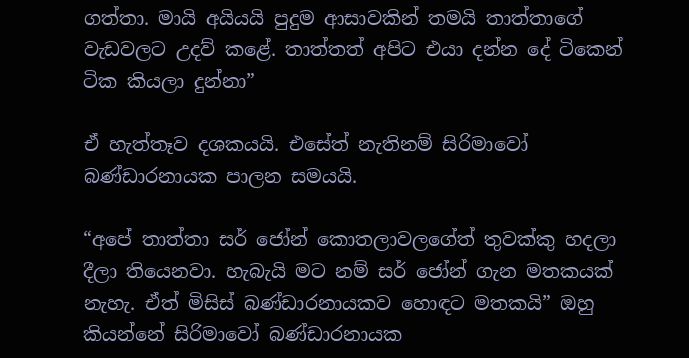ගත්තා. මායි අයියයි පුදුම ආසාවකින් තමයි තාත්තාගේ වැඩවලට උදව් කළේ. තාත්තත් අපිට එයා දන්න දේ ටිකෙන් ටික කියලා දුන්නා”

ඒ හැත්තෑව දශකයයි. එසේත් නැතිනම් සිරිමාවෝ බණ්ඩාරනායක පාලන සමයයි.

“අපේ තාත්තා සර් ජෝන් කොතලාවලගේත් තුවක්කු හදලා දීලා තියෙනවා. හැබැයි මට නම් සර් ජෝන් ගැන මතකයක් නැහැ. ඒත් මිසිස් බණ්ඩාරනායකව හොඳට මතකයි” ඔහු කියන්නේ සිරිමාවෝ බණ්ඩාරනායක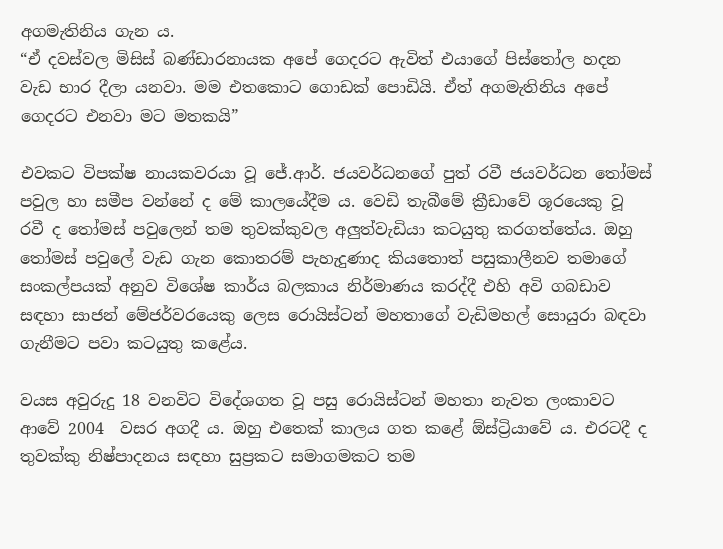අගමැතිනිය ගැන ය.
“ඒ දවස්වල මිසිස් බණ්ඩාරනායක අපේ ගෙදරට ඇවිත් එයාගේ පිස්තෝල හදන වැඩ භාර දීලා යනවා. මම එතකොට ගොඩක් පොඩියි. ඒත් අගමැතිනිය අපේ ගෙදරට එනවා මට මතකයි”

එවකට විපක්ෂ නායකවරයා වූ ජේ.ආර්. ජයවර්ධනගේ පුත් රවී ජයවර්ධන තෝමස් පවුල හා සමීප වන්නේ ද මේ කාලයේදීම ය. වෙඩි තැබීමේ ක්‍රීඩාවේ ශූරයෙකු වූ රවී ද තෝමස් පවුලෙන් තම තුවක්කුවල අලුත්වැඩියා කටයුතු කරගත්තේය. ඔහු තෝමස් පවුලේ වැඩ ගැන කොතරම් පැහැදුණාද කියතොත් පසුකාලීනව තමාගේ සංකල්පයක් අනුව විශේෂ කාර්ය බලකාය නිර්මාණය කරද්දී එහි අවි ගබඩාව සඳහා සාජන් මේජර්වරයෙකු ලෙස රොයිස්ටන් මහතාගේ වැඩිමහල් සොයුරා බඳවා ගැනීමට පවා කටයුතු කළේය.

වයස අවුරුදු 18 වනවිට විදේශගත වූ පසු රොයිස්ටන් මහතා නැවත ලංකාවට ආවේ 2004  වසර අගදී ය. ඔහු එතෙක් කාලය ගත කළේ ඕස්ට්‍රියාවේ ය. එරටදී ද තුවක්කු නිෂ්පාදනය සඳහා සුප්‍රකට සමාගමකට තම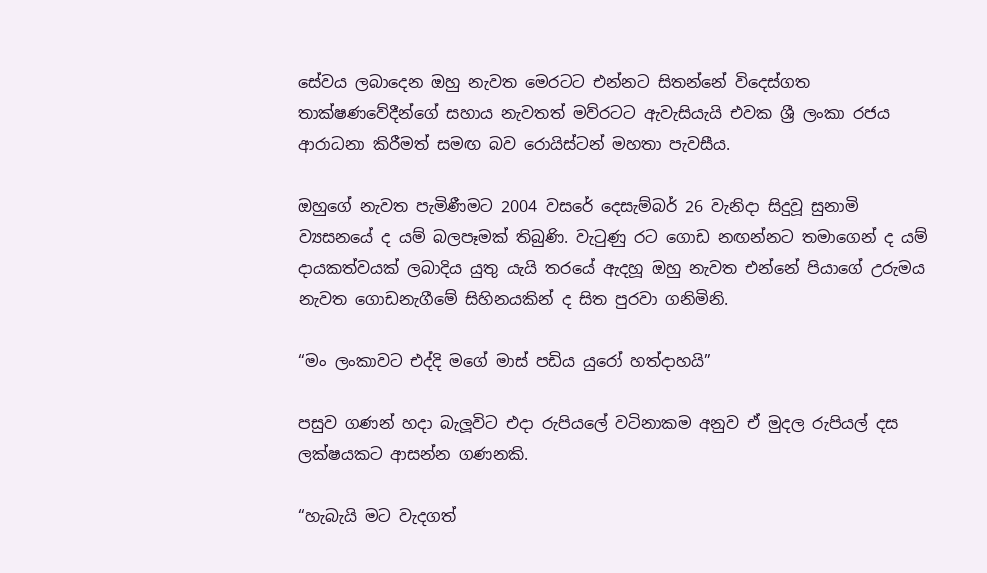සේවය ලබාදෙන ඔහු නැවත මෙරටට එන්නට සිතන්නේ විදෙස්ගත තාක්ෂණවේදීන්ගේ සහාය නැවතත් මව්රටට ඇවැසියැයි එවක ශ්‍රී ලංකා රජය ආරාධනා කිරීමත් සමඟ බව රොයිස්ටන් මහතා පැවසීය.

ඔහුගේ නැවත පැමිණීමට 2004 වසරේ දෙසැම්බර් 26 වැනිදා සිදුවූ සුනාමි ව්‍යසනයේ ද යම් බලපෑමක් තිබුණි. වැටුණු රට ගොඩ නඟන්නට තමාගෙන් ද යම් දායකත්වයක් ලබාදිය යුතු යැයි තරයේ ඇදහූ ඔහු නැවත එන්නේ පියාගේ උරුමය නැවත ගොඩනැගීමේ සිහිනයකින් ද සිත පුරවා ගනිමිනි.

“මං ලංකාවට එද්දි මගේ මාස් පඩිය යුරෝ හත්දාහයි”

පසුව ගණන් හදා බැලූවිට එදා රුපියලේ වටිනාකම අනුව ඒ මුදල රුපියල් දස ලක්ෂයකට ආසන්න ගණනකි.

“හැබැයි මට වැදගත්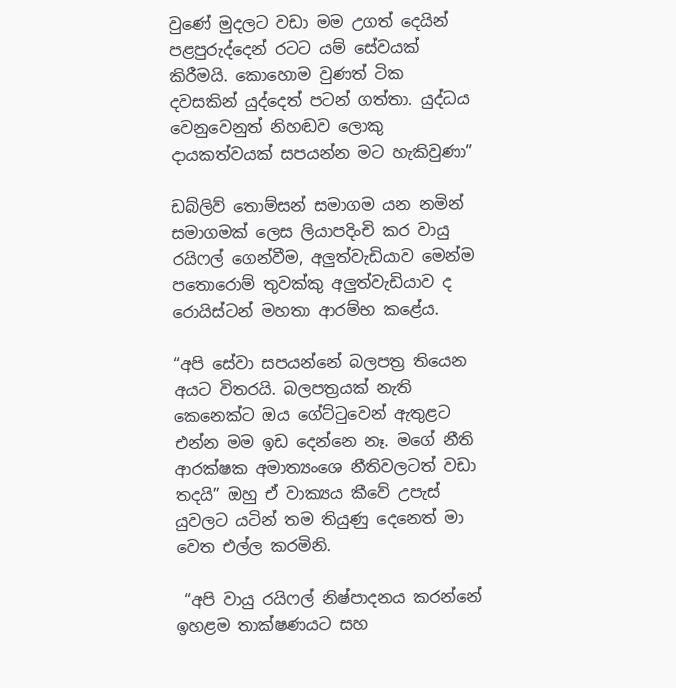වුණේ මුදලට වඩා මම උගත් දෙයින් පළපුරුද්දෙන් රටට යම් සේවයක් කිරීමයි. කොහොම වුණත් ටික දවසකින් යුද්දෙත් පටන් ගත්තා. යුද්ධය වෙනුවෙනුත් නිහඬව ලොකු දායකත්වයක් සපයන්න මට හැකිවුණා”

ඩබ්ලිව් තොම්සන් සමාගම යන නමින් සමාගමක් ලෙස ලියාපදිංචි කර වායු රයිෆල් ගෙන්වීම, අලුත්වැඩියාව මෙන්ම පතොරොම් තුවක්කු අලුත්වැඩියාව ද රොයිස්ටන් මහතා ආරම්භ කළේය.

“අපි සේවා සපයන්නේ බලපත්‍ර තියෙන අයට විතරයි. බලපත්‍රයක් නැති කෙනෙක්ට ඔය ගේට්ටුවෙන් ඇතුළට එන්න මම ඉඩ දෙන්නෙ නෑ. මගේ නීති ආරක්ෂක අමාත්‍යංශෙ නීතිවලටත් වඩා තදයි” ඔහු ඒ වාක්‍යය කීවේ උපැස් යුවලට යටින් තම තියුණු දෙනෙත් මා වෙත එල්ල කරමිනි.

 “අපි වායු රයිෆල් නිෂ්පාදනය කරන්නේ ඉහළම තාක්ෂණයට සහ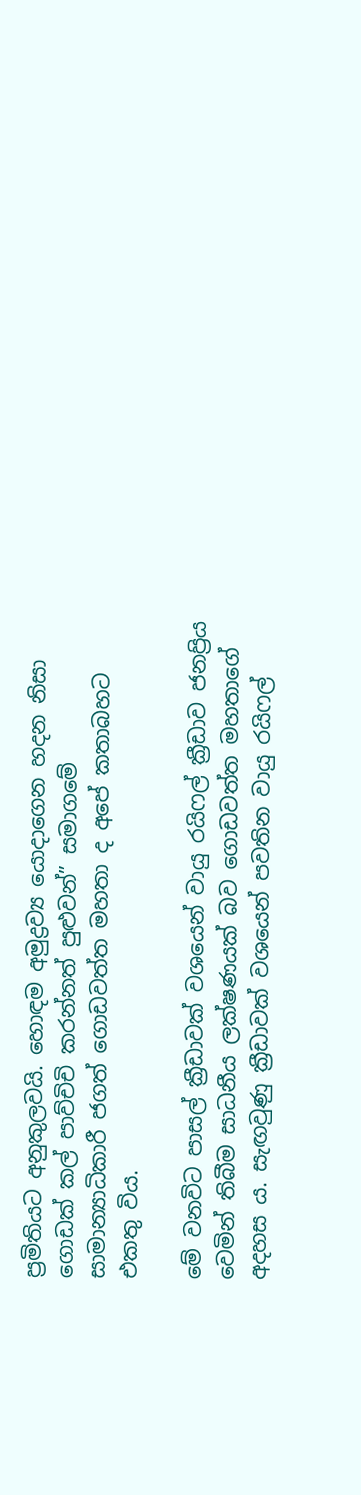ප්‍රමිතියට අනුකුලවයි. හොඳම අමුද්‍රව්‍ය යොදාගෙන හදන නිසා ගොඩක් කල් පාව්චිචි කරන්නත් පුළුවන්” සමාගමේ සාමාන්‍යාධිකාරී ජගත් ගොඩවත්ත මහතා ද අපේ කතාබහට එකතු විය.

මේ වනවිට පාසල් ක්‍රීඩාවක් වශයෙන් වායු රයිෆල් ක්‍රීඩාව ජනප්‍රිය වෙමින් තිබීම සාධනීය ලක්ෂණයක් බව ගොඩවත්ත මහතාගේ අදහස ය. සැඟවුණු ක්‍රීඩාවක් වශයෙන් පවතින වායු රයිෆල්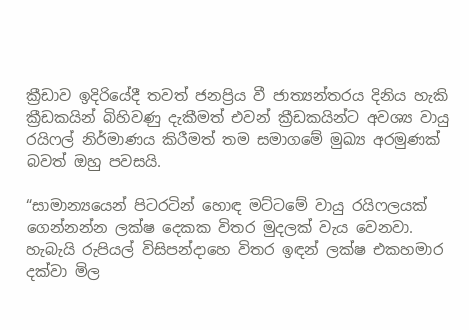ක්‍රීඩාව ඉදිරියේදී තවත් ජනප්‍රිය වී ජාත්‍යන්තරය දිනිය හැකි ක්‍රීඩකයින් බිහිවණු දැකීමත් එවන් ක්‍රීඩකයින්ට අවශ්‍ය වායු රයිෆල් නිර්මාණය කිරීමත් තම සමාගමේ මුඛ්‍ය අරමුණක් බවත් ඔහු පවසයි.

“සාමාන්‍යයෙන් පිටරටින් හොඳ මට්ටමේ වායු රයිෆලයක් ගෙන්නන්න ලක්ෂ දෙකක විතර මුදලක් වැය වෙනවා. හැබැයි රුපියල් විසිපන්දාහෙ විතර ඉඳන් ලක්ෂ එකහමාර දක්වා මිල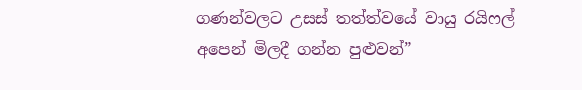ගණන්වලට උසස් තත්ත්වයේ වායු රයිෆල් අපෙන් මිලදී ගන්න පුළුවන්”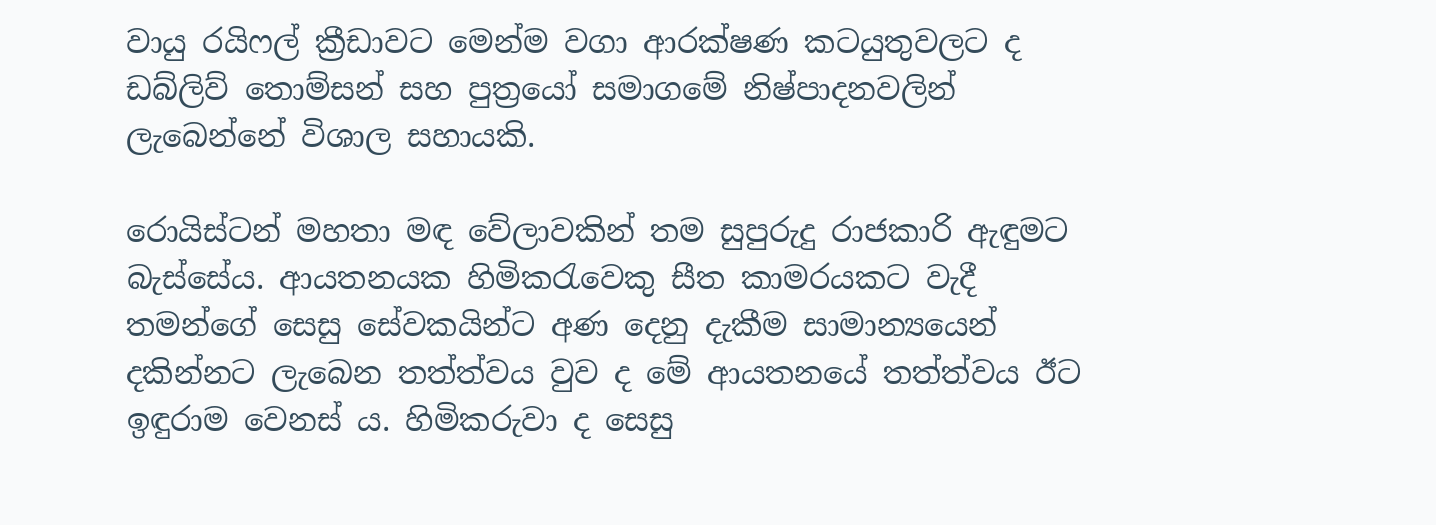වායු රයිෆල් ක්‍රීඩාවට මෙන්ම වගා ආරක්ෂණ කටයුතුවලට ද ඩබ්ලිව් තොම්සන් සහ පුත්‍රයෝ සමාගමේ නිෂ්පාදනවලින් ලැබෙන්නේ විශාල සහායකි.

රොයිස්ටන් මහතා මඳ වේලාවකින් තම සුපුරුදු රාජකාරි ඇඳුමට බැස්සේය. ආයතනයක හිමිකරැවෙකු සීත කාමරයකට වැදී තමන්ගේ සෙසු සේවකයින්ට අණ දෙනු දැකීම සාමාන්‍යයෙන් දකින්නට ලැබෙන තත්ත්වය වුව ද මේ ආයතනයේ තත්ත්වය ඊට ඉඳුරාම වෙනස් ය. හිමිකරුවා ද සෙසු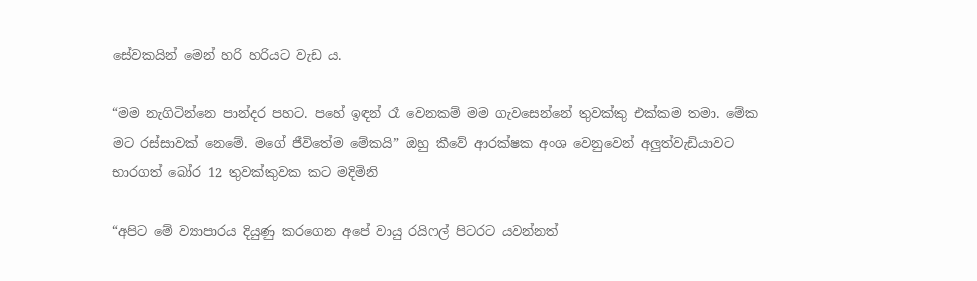සේවකයින් මෙන් හරි හරියට වැඩ ය.

“මම නැගිටින්නෙ පාන්දර පහට. පහේ ඉඳන් රෑ වෙනකම් මම ගැවසෙන්නේ තුවක්කු එක්කම තමා. මේක මට රස්සාවක් නෙමේ. මගේ ජීවිතේම මේකයි” ඔහු කීවේ ආරක්ෂක අංශ වෙනුවෙන් අලුත්වැඩියාවට භාරගත් බෝර 12 තුවක්කුවක කට මදිමිනි

“අපිට මේ ව්‍යාපාරය දියුණු කරගෙන අපේ වායු රයිෆල් පිටරට යවන්නත්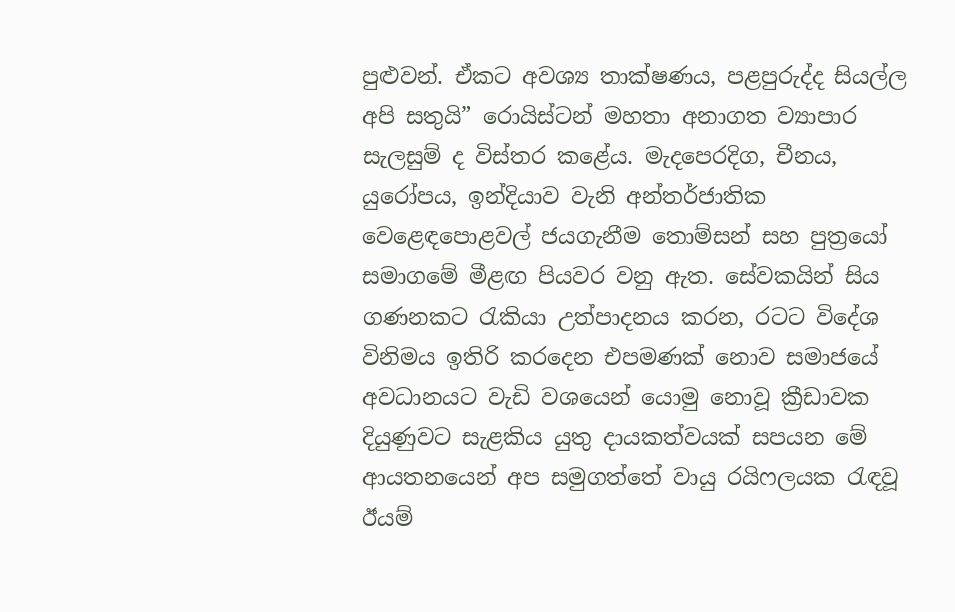පුළුවන්. ඒකට අවශ්‍ය තාක්ෂණය, පළපුරුද්ද සියල්ල අපි සතුයි” රොයිස්ටන් මහතා අනාගත ව්‍යාපාර සැලසුම් ද විස්තර කළේය. මැදපෙරදිග, චීනය, යුරෝපය, ඉන්දියාව වැනි අන්තර්ජාතික වෙළෙඳපොළවල් ජයගැනීම තොම්සන් සහ පුත්‍රයෝ සමාගමේ මීළඟ පියවර වනු ඇත. සේවකයින් සිය ගණනකට රැකියා උත්පාදනය කරන, රටට විදේශ විනිමය ඉතිරි කරදෙන එපමණක් නොව සමාජයේ අවධානයට වැඩි වශයෙන් යොමු නොවූ ක්‍රීඩාවක දියුණුවට සැළකිය යුතු දායකත්වයක් සපයන මේ ආයතනයෙන් අප සමුගත්තේ වායු රයිෆලයක රැඳවූ ඊයම්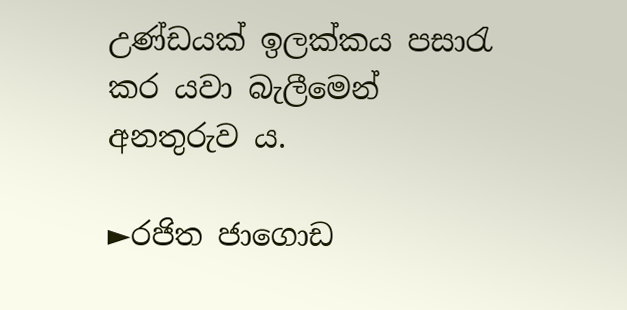උණ්ඩයක් ඉලක්කය පසාරැ කර යවා බැලීමෙන් අනතුරුව ය.

►රජිත ජාගොඩ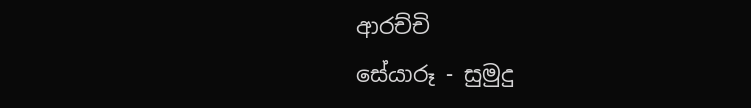ආරච්චි
සේයාරූ - සුමුදු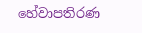හේවාපතිරණ